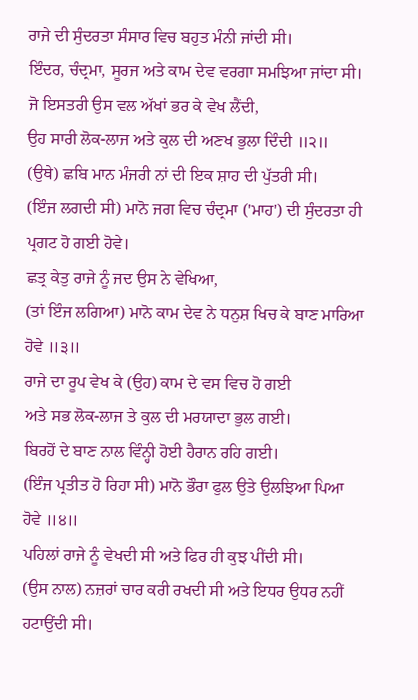ਰਾਜੇ ਦੀ ਸੁੰਦਰਤਾ ਸੰਸਾਰ ਵਿਚ ਬਹੁਤ ਮੰਨੀ ਜਾਂਦੀ ਸੀ।
ਇੰਦਰ, ਚੰਦ੍ਰਮਾ, ਸੂਰਜ ਅਤੇ ਕਾਮ ਦੇਵ ਵਰਗਾ ਸਮਝਿਆ ਜਾਂਦਾ ਸੀ।
ਜੋ ਇਸਤਰੀ ਉਸ ਵਲ ਅੱਖਾਂ ਭਰ ਕੇ ਵੇਖ ਲੈਂਦੀ,
ਉਹ ਸਾਰੀ ਲੋਕ-ਲਾਜ ਅਤੇ ਕੁਲ ਦੀ ਅਣਖ ਭੁਲਾ ਦਿੰਦੀ ॥੨॥
(ਉਥੇ) ਛਬਿ ਮਾਨ ਮੰਜਰੀ ਨਾਂ ਦੀ ਇਕ ਸ਼ਾਹ ਦੀ ਪੁੱਤਰੀ ਸੀ।
(ਇੰਜ ਲਗਦੀ ਸੀ) ਮਾਨੋ ਜਗ ਵਿਚ ਚੰਦ੍ਰਮਾ ('ਮਾਹ') ਦੀ ਸੁੰਦਰਤਾ ਹੀ ਪ੍ਰਗਟ ਹੋ ਗਈ ਹੋਵੇ।
ਛਤ੍ਰ ਕੇਤੁ ਰਾਜੇ ਨੂੰ ਜਦ ਉਸ ਨੇ ਵੇਖਿਆ,
(ਤਾਂ ਇੰਜ ਲਗਿਆ) ਮਾਨੋ ਕਾਮ ਦੇਵ ਨੇ ਧਨੁਸ਼ ਖਿਚ ਕੇ ਬਾਣ ਮਾਰਿਆ ਹੋਵੇ ॥੩॥
ਰਾਜੇ ਦਾ ਰੂਪ ਵੇਖ ਕੇ (ਉਹ) ਕਾਮ ਦੇ ਵਸ ਵਿਚ ਹੋ ਗਈ
ਅਤੇ ਸਭ ਲੋਕ-ਲਾਜ ਤੇ ਕੁਲ ਦੀ ਮਰਯਾਦਾ ਭੁਲ ਗਈ।
ਬਿਰਹੋਂ ਦੇ ਬਾਣ ਨਾਲ ਵਿੰਨ੍ਹੀ ਹੋਈ ਹੈਰਾਨ ਰਹਿ ਗਈ।
(ਇੰਜ ਪ੍ਰਤੀਤ ਹੋ ਰਿਹਾ ਸੀ) ਮਾਨੋ ਭੌਰਾ ਫੁਲ ਉਤੇ ਉਲਝਿਆ ਪਿਆ ਹੋਵੇ ॥੪॥
ਪਹਿਲਾਂ ਰਾਜੇ ਨੂੰ ਵੇਖਦੀ ਸੀ ਅਤੇ ਫਿਰ ਹੀ ਕੁਝ ਪੀਂਦੀ ਸੀ।
(ਉਸ ਨਾਲ) ਨਜ਼ਰਾਂ ਚਾਰ ਕਰੀ ਰਖਦੀ ਸੀ ਅਤੇ ਇਧਰ ਉਧਰ ਨਹੀਂ ਹਟਾਉਂਦੀ ਸੀ।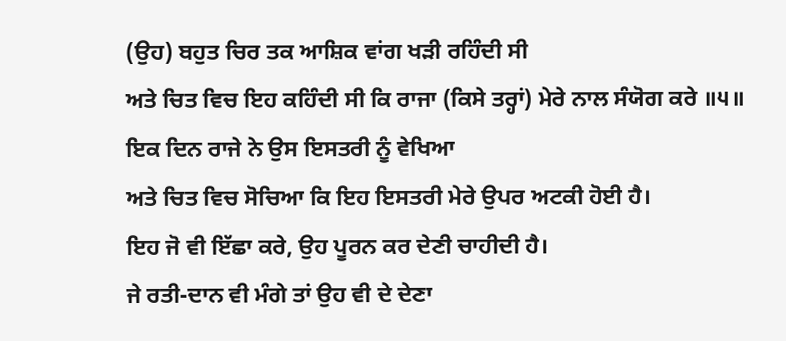(ਉਹ) ਬਹੁਤ ਚਿਰ ਤਕ ਆਸ਼ਿਕ ਵਾਂਗ ਖੜੀ ਰਹਿੰਦੀ ਸੀ
ਅਤੇ ਚਿਤ ਵਿਚ ਇਹ ਕਹਿੰਦੀ ਸੀ ਕਿ ਰਾਜਾ (ਕਿਸੇ ਤਰ੍ਹਾਂ) ਮੇਰੇ ਨਾਲ ਸੰਯੋਗ ਕਰੇ ॥੫॥
ਇਕ ਦਿਨ ਰਾਜੇ ਨੇ ਉਸ ਇਸਤਰੀ ਨੂੰ ਵੇਖਿਆ
ਅਤੇ ਚਿਤ ਵਿਚ ਸੋਚਿਆ ਕਿ ਇਹ ਇਸਤਰੀ ਮੇਰੇ ਉਪਰ ਅਟਕੀ ਹੋਈ ਹੈ।
ਇਹ ਜੋ ਵੀ ਇੱਛਾ ਕਰੇ, ਉਹ ਪੂਰਨ ਕਰ ਦੇਣੀ ਚਾਹੀਦੀ ਹੈ।
ਜੇ ਰਤੀ-ਦਾਨ ਵੀ ਮੰਗੇ ਤਾਂ ਉਹ ਵੀ ਦੇ ਦੇਣਾ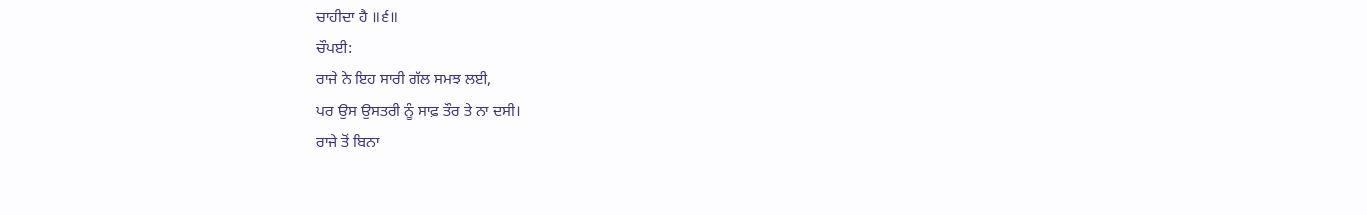ਚਾਹੀਦਾ ਹੈ ॥੬॥
ਚੌਪਈ:
ਰਾਜੇ ਨੇ ਇਹ ਸਾਰੀ ਗੱਲ ਸਮਝ ਲਈ,
ਪਰ ਉਸ ਉਸਤਰੀ ਨੂੰ ਸਾਫ਼ ਤੌਰ ਤੇ ਨਾ ਦਸੀ।
ਰਾਜੇ ਤੋਂ ਬਿਨਾ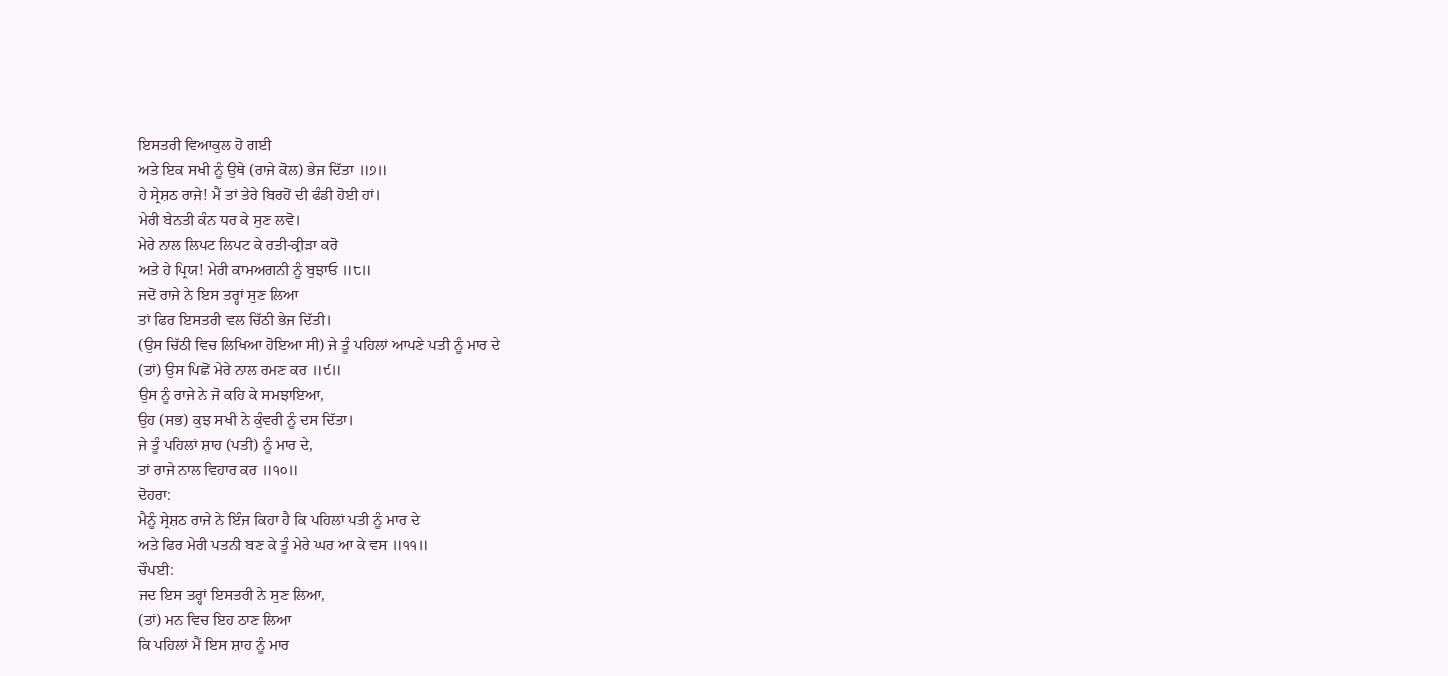ਇਸਤਰੀ ਵਿਆਕੁਲ ਹੋ ਗਈ
ਅਤੇ ਇਕ ਸਖੀ ਨੂੰ ਉਥੇ (ਰਾਜੇ ਕੋਲ) ਭੇਜ ਦਿੱਤਾ ॥੭॥
ਹੇ ਸ੍ਰੇਸ਼ਠ ਰਾਜੇ! ਮੈਂ ਤਾਂ ਤੇਰੇ ਬਿਰਹੋਂ ਦੀ ਫੰਡੀ ਹੋਈ ਹਾਂ।
ਮੇਰੀ ਬੇਨਤੀ ਕੰਨ ਧਰ ਕੇ ਸੁਣ ਲਵੋ।
ਮੇਰੇ ਨਾਲ ਲਿਪਟ ਲਿਪਟ ਕੇ ਰਤੀ-ਕ੍ਰੀੜਾ ਕਰੋ
ਅਤੇ ਹੇ ਪ੍ਰਿਯ! ਮੇਰੀ ਕਾਮਅਗਨੀ ਨੂੰ ਬੁਝਾਓ ॥੮॥
ਜਦੋਂ ਰਾਜੇ ਨੇ ਇਸ ਤਰ੍ਹਾਂ ਸੁਣ ਲਿਆ
ਤਾਂ ਫਿਰ ਇਸਤਰੀ ਵਲ ਚਿੱਠੀ ਭੇਜ ਦਿੱਤੀ।
(ਉਸ ਚਿੱਠੀ ਵਿਚ ਲਿਖਿਆ ਹੋਇਆ ਸੀ) ਜੇ ਤੂੰ ਪਹਿਲਾਂ ਆਪਣੇ ਪਤੀ ਨੂੰ ਮਾਰ ਦੇ
(ਤਾਂ) ਉਸ ਪਿਛੋਂ ਮੇਰੇ ਨਾਲ ਰਮਣ ਕਰ ॥੯॥
ਉਸ ਨੂੰ ਰਾਜੇ ਨੇ ਜੋ ਕਹਿ ਕੇ ਸਮਝਾਇਆ,
ਉਹ (ਸਭ) ਕੁਝ ਸਖੀ ਨੇ ਕੁੰਵਰੀ ਨੂੰ ਦਸ ਦਿੱਤਾ।
ਜੇ ਤੂੰ ਪਹਿਲਾਂ ਸ਼ਾਹ (ਪਤੀ) ਨੂੰ ਮਾਰ ਦੇ,
ਤਾਂ ਰਾਜੇ ਨਾਲ ਵਿਹਾਰ ਕਰ ॥੧੦॥
ਦੋਹਰਾ:
ਮੈਨੂੰ ਸ੍ਰੇਸ਼ਠ ਰਾਜੇ ਨੇ ਇੰਜ ਕਿਹਾ ਹੈ ਕਿ ਪਹਿਲਾਂ ਪਤੀ ਨੂੰ ਮਾਰ ਦੇ
ਅਤੇ ਫਿਰ ਮੇਰੀ ਪਤਨੀ ਬਣ ਕੇ ਤੂੰ ਮੇਰੇ ਘਰ ਆ ਕੇ ਵਸ ॥੧੧॥
ਚੌਪਈ:
ਜਦ ਇਸ ਤਰ੍ਹਾਂ ਇਸਤਰੀ ਨੇ ਸੁਣ ਲਿਆ,
(ਤਾਂ) ਮਨ ਵਿਚ ਇਹ ਠਾਣ ਲਿਆ
ਕਿ ਪਹਿਲਾਂ ਮੈਂ ਇਸ ਸ਼ਾਹ ਨੂੰ ਮਾਰ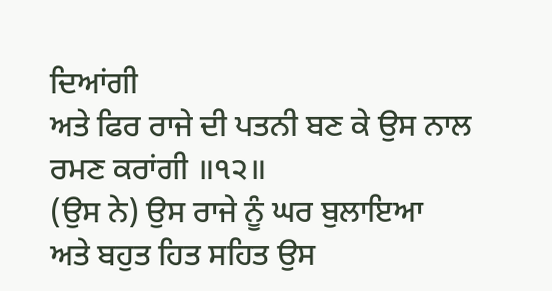ਦਿਆਂਗੀ
ਅਤੇ ਫਿਰ ਰਾਜੇ ਦੀ ਪਤਨੀ ਬਣ ਕੇ ਉਸ ਨਾਲ ਰਮਣ ਕਰਾਂਗੀ ॥੧੨॥
(ਉਸ ਨੇ) ਉਸ ਰਾਜੇ ਨੂੰ ਘਰ ਬੁਲਾਇਆ
ਅਤੇ ਬਹੁਤ ਹਿਤ ਸਹਿਤ ਉਸ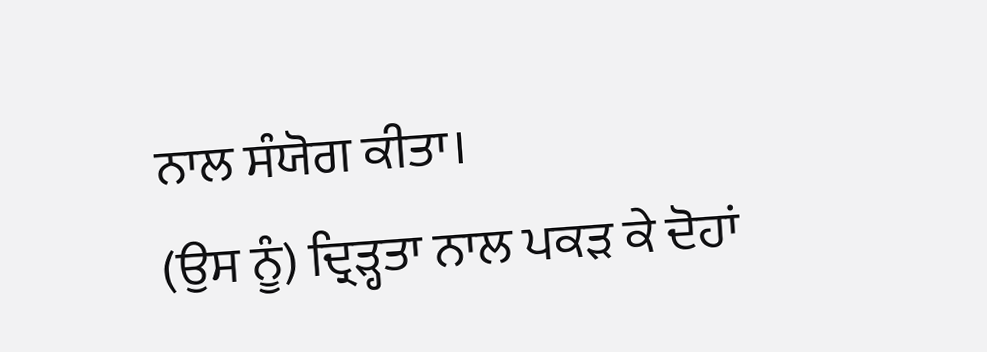ਨਾਲ ਸੰਯੋਗ ਕੀਤਾ।
(ਉਸ ਨੂੰ) ਦ੍ਰਿੜ੍ਹਤਾ ਨਾਲ ਪਕੜ ਕੇ ਦੋਹਾਂ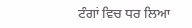ਟੰਗਾਂ ਵਿਚ ਧਰ ਲਿਆ